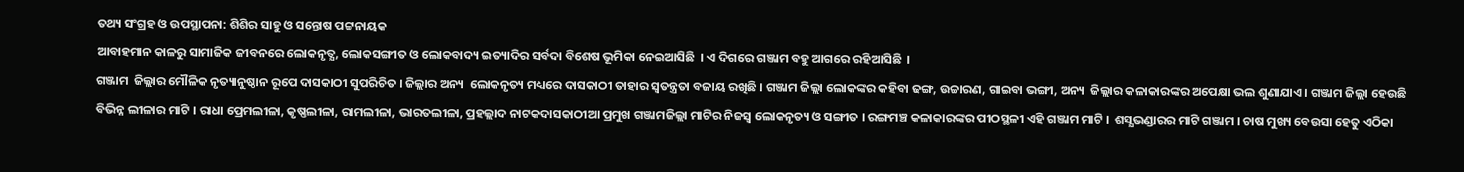ତଥ୍ୟ ସଂଗ୍ରହ ଓ ଉପସ୍ଥାପନା: ଶିଶିର ସାହୁ ଓ ସନ୍ତୋଷ ପଟ୍ଟନାୟକ
ଆବାହମାନ କାଳରୁ ସାମାଜିକ ଜୀବନରେ ଲୋକନୃତ୍ଯ, ଲୋକସଙ୍ଗୀତ ଓ ଲୋକବାଦ୍ୟ ଇତ୍ୟାଦିର ସର୍ବଦା ବିଶେଷ ଭୂମିକା ନେଇଆସିଛି  । ଏ ଦିଗରେ ଗଞ୍ଜାମ ବହୁ ଆଗରେ ରହିଆସିଛି  ।
ଗଞ୍ଜାମ  ଜିଲ୍ଲାର ମୌଳିକ ନୃତ୍ୟାନୁଷ୍ଠାନ ରୂପେ ଦାସକାଠୀ ସୁପରିଚିତ । ଜିଲ୍ଲାର ଅନ୍ୟ  ଲୋକନୃତ୍ୟ ମଧ୍ୟରେ ଦାସକାଠୀ ତାହାର ସ୍ୱତନ୍ତ୍ରତା ବଜାୟ ରଖିଛି । ଗଞ୍ଜାମ ଜିଲ୍ଲା ଲୋକଙ୍କର କହିବା ଢଙ୍ଗ, ଉଚ୍ଚାରଣ, ଗାଇବା ଭଙ୍ଗୀ, ଅନ୍ୟ  ଜିଲ୍ଲାର କଳାକାରଙ୍କର ଅପେକ୍ଷା ଭଲ ଶୁଣାଯାଏ । ଗଞ୍ଜାମ ଜିଲ୍ଲା ହେଉଛି ବିଭିନ୍ନ ଲୀଳାର ମାଟି । ରାଧା ପ୍ରେମଲୀଳା, କୃଷ୍ଣଲୀଳା, ରାମଲୀଳା, ଭାରତଲୀଳା, ପ୍ରହଲ୍ଲାଦ ନାଟକଦାସକାଠୀଆ ପ୍ରମୁଖ ଗଞ୍ଜାମଜିଲ୍ଲା ମାଟିର ନିଜସ୍ୱ ଲୋକନୃତ୍ୟ ଓ ସଙ୍ଗୀତ । ରଙ୍ଗମଞ୍ଚ କଳାକାରଙ୍କର ପୀଠସ୍ଥଳୀ ଏହି ଗଞ୍ଜାମ ମାଟି ।  ଶସ୍ଯଭଣ୍ଡାରର ମାଟି ଗଞ୍ଜାମ । ଚାଷ ମୁଖ୍ୟ ବେଉସା ହେତୁ ଏଠିକା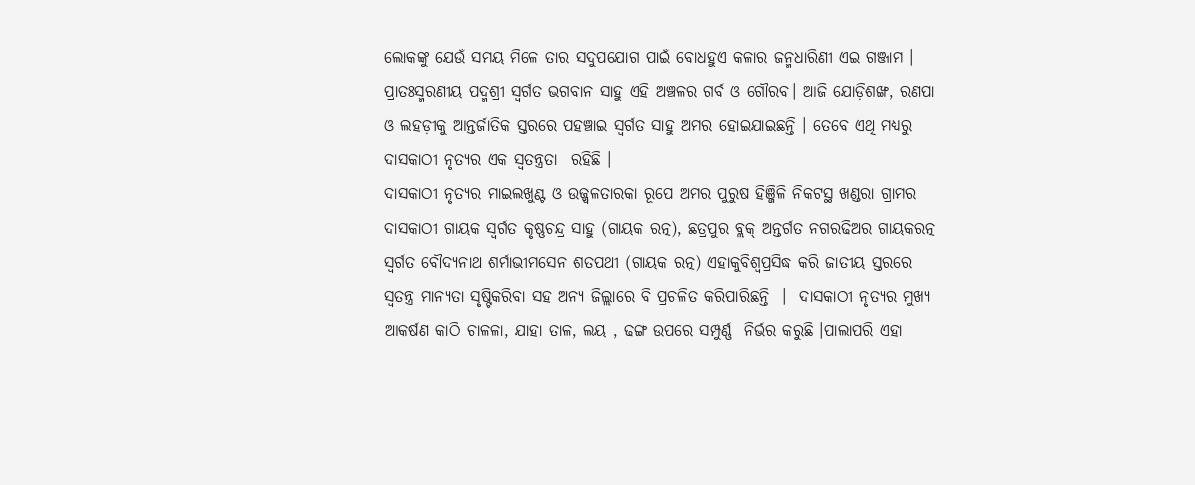ଲୋକଙ୍କୁ ଯେଉଁ ସମୟ ମିଳେ ତାର ସଦୁପଯୋଗ ପାଇଁ ବୋଧହୁଏ କଳାର ଜନ୍ମଧାରିଣୀ ଏଇ ଗଞ୍ଜାମ ।
ପ୍ରାତଃସ୍ମରଣୀୟ ପଦ୍ମଶ୍ରୀ ସ୍ୱର୍ଗତ ଭଗବାନ ସାହୁ ଏହି ଅଞ୍ଚଳର ଗର୍ବ ଓ ଗୌରବ। ଆଜି ଯୋଡ଼ିଶଙ୍ଖ, ରଣପା ଓ ଲହଡ଼ୀକୁ ଆନ୍ତର୍ଜାତିକ ସ୍ତରରେ ପହଞ୍ଚାଇ ସ୍ୱର୍ଗତ ସାହୁ ଅମର ହୋଇଯାଇଛନ୍ତି । ତେବେ ଏଥି ମଧ୍ୟରୁ ଦାସକାଠୀ ନୃତ୍ୟର ଏକ ସ୍ବତନ୍ତ୍ରତା  ରହିଛି ।
ଦାସକାଠୀ ନୃତ୍ୟର ମାଇଲଖୁଣ୍ଟ ଓ ଉଜ୍ଜ୍ୱଳତାରକା ରୂପେ ଅମର ପୁରୁଷ ହିଞ୍ଜିଳି ନିକଟସ୍ଥ ଖଣ୍ଡରା ଗ୍ରାମର ଦାସକାଠୀ ଗାୟକ ସ୍ୱର୍ଗତ କୃଷ୍ଣଚନ୍ଦ୍ର ସାହୁ (ଗାୟକ ରତ୍ନ), ଛତ୍ରପୁର ବ୍ଲକ୍‌ ଅନ୍ତର୍ଗତ ନଗରଢିଅର ଗାୟକରତ୍ନ ସ୍ୱର୍ଗତ ବୌଦ୍ୟନାଥ ଶର୍ମାଭୀମସେନ ଶତପଥୀ (ଗାୟକ ରତ୍ନ) ଏହାକୁବିଶ୍ୱପ୍ରସିଦ୍ଧ କରି ଜାତୀୟ ସ୍ତରରେ ସ୍ୱତନ୍ତ୍ର ମାନ୍ୟତା ସୃଷ୍ଟିକରିବା ସହ ଅନ୍ୟ ଜିଲ୍ଲାରେ ବି ପ୍ରଚଳିତ କରିପାରିଛନ୍ତି  ।  ଦାସକାଠୀ ନୃତ୍ୟର ମୁଖ୍ୟ ଆକର୍ଷଣ କାଠି ଚାଳଳା, ଯାହା ତାଳ, ଲୟ , ଢଙ୍ଗ ଉପରେ ସମ୍ପୁର୍ଣ୍ଣ  ନିର୍ଭର କରୁଛି ।ପାଲାପରି ଏହା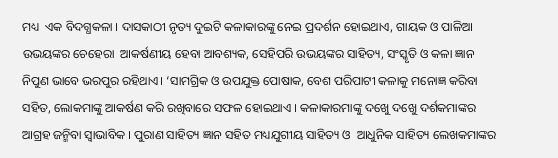ମଧ୍ୟ  ଏକ ବିଦଗ୍ଧକଳା । ଦାସକାଠୀ ନୃତ୍ୟ ଦୁଇଟି କଳାକାରଙ୍କୁ ନେଇ ପ୍ରଦର୍ଶନ ହୋଇଥାଏ, ଗାୟକ ଓ ପାଳିଆ ଉଭୟଙ୍କର ଚେହେରା  ଆକର୍ଷଣୀୟ ହେବା ଆବଶ୍ୟକ, ସେହିପରି ଉଭୟଙ୍କର ସାହିତ୍ୟ, ସଂସ୍କୃତି ଓ କଳା ଜ୍ଞାନ ନିପୁଣ ଭାବେ ଭରପୁର ରହିଥାଏ। ‘ସାମଗ୍ରିକ ଓ ଉପଯୁକ୍ତ ପୋଷାକ, ବେଶ ପରିପାଟୀ କଳାକୁ ମନୋଜ୍ଞ କରିବା ସହିତ, ଲୋକମାଙ୍କୁ ଆକର୍ଷଣ କରି ରଖିବାରେ ସଫଳ ହୋଇଥାଏ । କଳାକାରମାଙ୍କୁ ଦଖେୁ ଦଖେୁ ଦର୍ଶକମାଙ୍କର ଆଗ୍ରହ ଜନ୍ମିବା ସ୍ୱାଭାବିକ । ପୁରାଣ ସାହିତ୍ୟ ଜ୍ଞାନ ସହିତ ମଧ୍ୟଯୁଗୀୟ ସାହିତ୍ୟ ଓ  ଆଧୁନିକ ସାହିତ୍ୟ ଲେଖକମାଙ୍କର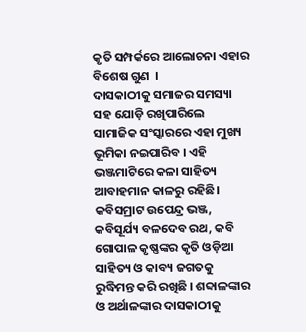କୃତି ସମ୍ପର୍କରେ ଆଲୋଚନା ଏହାର ବିଶେଷ ଗୁଣ  ।
ଦାସକାଠୀକୁ ସମାଜର ସମସ୍ୟା ସହ ଯୋଡ଼ି ରଖିପାରିଲେ ସାମାଜିକ ସଂସ୍କାରରେ ଏହା ମୁଖ୍ୟ ଭୂମିକା ନଇପାରିବ । ଏହି ଭଞ୍ଜମାଟିରେ କଳା ସାହିତ୍ୟ ଆବାହମାନ କାଳରୁ ରହିଛି। କବିସମ୍ରାଟ ଉପେନ୍ଦ୍ର ଭଞ୍ଜ, କବିସୂର୍ଯ୍ୟ ବଳଦେବ ରଥ, କବି ଗୋପାଳ କୃଷ୍ଣଙ୍କର କୃତି ଓଡ଼ିଆ ସାହିତ୍ୟ ଓ କାବ୍ୟ ଜଗତକୁ ରୁଦ୍ଧିମନ୍ତ କରି ରଖିଛି । ଶବ୍ଦାଳଙ୍କାର ଓ ଅର୍ଥାଳଙ୍କାର ଦାସକାଠୀକୁ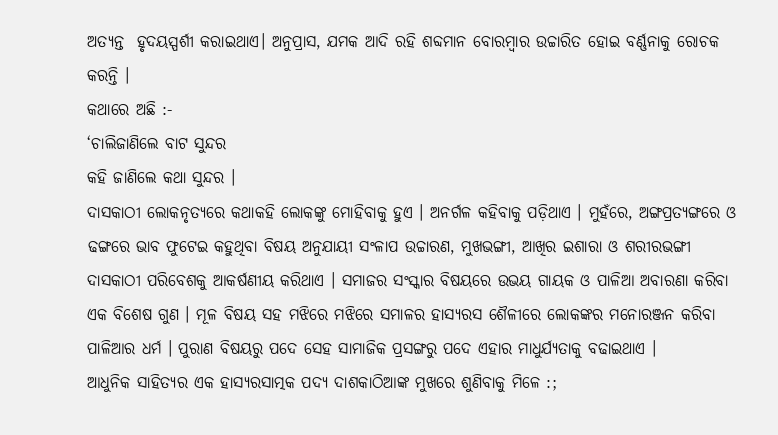ଅତ୍ୟନ୍ତ  ହୃଦୟସ୍ପର୍ଶୀ କରାଇଥାଏ। ଅନୁପ୍ରାସ, ଯମକ ଆଦି ରହି ଶବ୍ଦମାନ ବୋରମ୍ବାର ଉଚ୍ଚାରିତ ହୋଇ ବର୍ଣ୍ଣନାକୁ ରୋଚକ କରନ୍ତି ।
କଥାରେ ଅଛି :-
‘ଚାଲିଜାଣିଲେ ବାଟ ସୁନ୍ଦର
କହି ଜାଣିଲେ କଥା ସୁନ୍ଦର ।
ଦାସକାଠୀ ଲୋକନୃତ୍ଯରେ କଥାକହି ଲୋକଙ୍କୁ ମୋହିବାକୁ ହୁଏ । ଅନର୍ଗଳ କହିବାକୁ ପଡ଼ିଥାଏ । ମୁହଁରେ, ଅଙ୍ଗପ୍ରତ୍ୟଙ୍ଗରେ ଓ ଢଙ୍ଗରେ ଭାବ ଫୁଟେଇ କହୁଥିବା ବିଷୟ ଅନୁଯାୟୀ ସଂଳାପ ଉଚ୍ଚାରଣ, ମୁଖଭଙ୍ଗୀ, ଆଖିର ଇଶାରା ଓ ଶରୀରଭଙ୍ଗୀ ଦାସକାଠୀ ପରିବେଶକୁ ଆକର୍ଷଣୀୟ କରିଥାଏ । ସମାଜର ସଂସ୍କାର ବିଷୟରେ ଉଭୟ ଗାୟକ ଓ ପାଳିଆ ଅବାରଣା କରିବା ଏକ ବିଶେଷ ଗୁଣ । ମୂଳ ବିଷୟ ସହ ମଝିରେ ମଝିରେ ସମାଳର ହାସ୍ୟରସ ଶୈଳୀରେ ଲୋକଙ୍କର ମନୋରଞ୍ଜନ କରିବା ପାଳିଆର ଧର୍ମ । ପୁରାଣ ବିଷୟରୁ ପଦେ ସେହ ସାମାଜିକ ପ୍ରସଙ୍ଗରୁ ପଦେ ଏହାର ମାଧୁର୍ଯ୍ୟତାକୁ ବଢାଇଥାଏ ।
ଆଧୁନିକ ସାହିତ୍ୟର ଏକ ହାସ୍ୟରସାତ୍ମକ ପଦ୍ୟ ଦାଶକାଠିଆଙ୍କ ମୁଖରେ ଶୁଣିବାକୁ ମିଳେ :;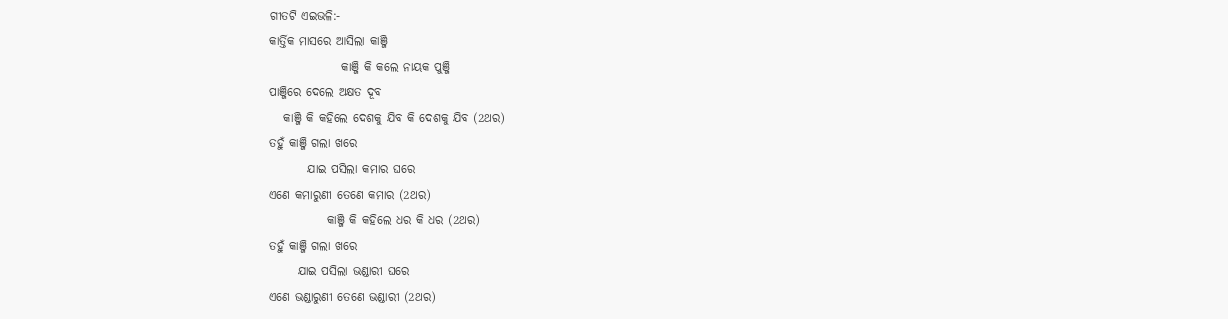ଗୀତଟି ଏଇଭଳି:-
କାର୍ତ୍ତିକ ମାସରେ ଆସିଲା କାଞ୍ଜି
               କାଞ୍ଜି କି କଲେ ନାୟକ ପୁଞ୍ଜି
ପାଞ୍ଜିରେ ଦେଲେ ଅକ୍ଷତ ଦୂବ
   କାଞ୍ଜି କି କହିଲେ ଦେଶକୁ ଯିବ କି ଦେଶକୁ ଯିବ (2ଥର)
ତହୁଁ କାଞ୍ଜି ଗଲା ଖରେ
        ଯାଇ ପସିଲା କମାର ଘରେ
ଏଣେ କମାରୁଣୀ ତେଣେ କମାର (2ଥର)
            କାଞ୍ଜି କି କହିଲେ ଧର କି ଧର (2ଥର)
ତହୁଁ କାଞ୍ଜି ଗଲା ଖରେ
      ଯାଇ ପସିଲା ଭଣ୍ଡାରୀ ଘରେ
ଏଣେ ଭଣ୍ଡାରୁଣୀ ତେଣେ ଭଣ୍ଡାରୀ (2ଥର)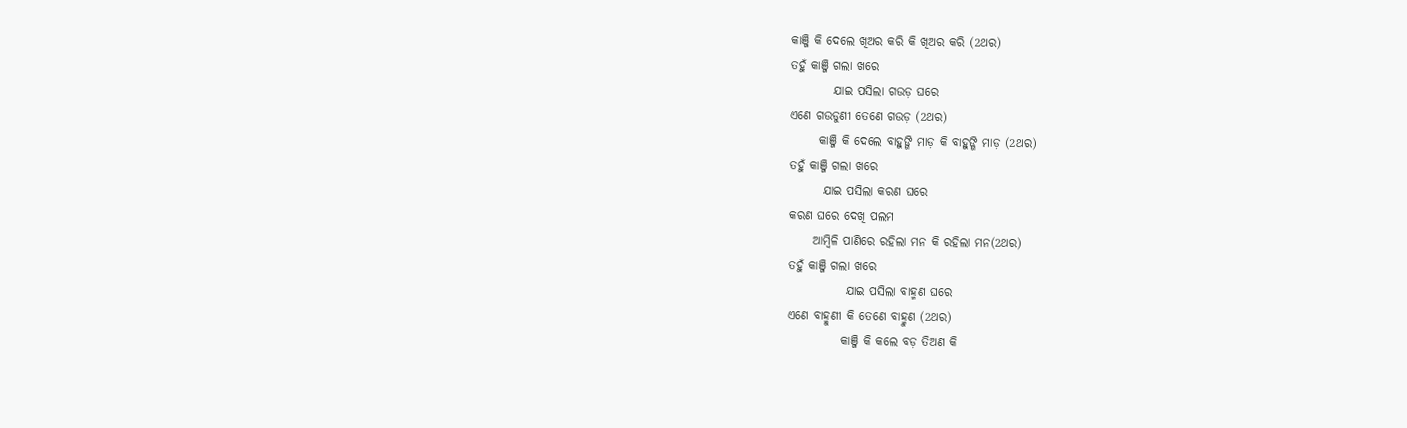କାଞ୍ଜି କି ଦେଲେ ଖିଅର କରି କି ଖିଅର କରି (2ଥର)
ତହୁଁ କାଞ୍ଜି ଗଲା ଖରେ
         ଯାଇ ପସିଲା ଗଉଡ଼ ଘରେ
ଏଣେ ଗଉଡୁଣୀ ତେଣେ ଗଉଡ଼ (2ଥର)
      କାଞ୍ଜି କି ଦେଲେ ବାହୁଙ୍ଗି ମାଡ଼ କି ବାହୁଙ୍ଗି ମାଡ଼ (2ଥର)
ତହୁଁ କାଞ୍ଜି ଗଲା ଖରେ
       ଯାଇ ପସିଲା କରଣ ଘରେ
କରଣ ଘରେ ଦେଖି ପଲମ
     ଆମ୍ଵିଳି ପାଣିରେ ରହିଲା ମନ କି ରହିଲା ମନ(2ଥର)
ତହୁଁ କାଞ୍ଜି ଗଲା ଖରେ
            ଯାଇ ପସିଲା ବାହ୍ମଣ ଘରେ
ଏଣେ ବାହ୍ମୁଣୀ କି ତେଣେ ବାହ୍ମୁଣ (2ଥର)
           କାଞ୍ଜି କି କଲେ ବଡ଼ ତିଅଣ କି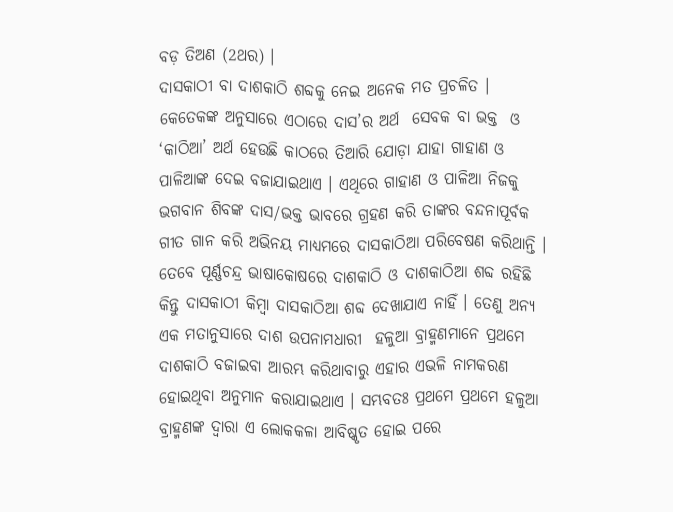ବଡ଼ ତିଅଣ (2ଥର) ।
ଦାସକାଠୀ ବା ଦାଶକାଠି ଶବ୍ଦକୁ ନେଇ ଅନେକ ମତ ପ୍ରଚଳିତ । କେତେକଙ୍କ ଅନୁସାରେ ଏଠାରେ ଦାସ’ର ଅର୍ଥ  ସେବକ ବା ଭକ୍ତ  ଓ ‘କାଠିଆ’ ଅର୍ଥ ହେଉଛି କାଠରେ ତିଆରି ଯୋଡ଼ା ଯାହା ଗାହାଣ ଓ ପାଳିଆଙ୍କ ଦେଇ ବଜାଯାଇଥାଏ । ଏଥିରେ ଗାହାଣ ଓ ପାଳିଆ ନିଜକୁ ଭଗବାନ ଶିବଙ୍କ ଦାସ/ଭକ୍ତ ଭାବରେ ଗ୍ରହଣ କରି ତାଙ୍କର ବନ୍ଦନାପୂର୍ବକ ଗୀତ ଗାନ କରି ଅଭିନୟ ମାଧ୍ୟମରେ ଦାସକାଠିଆ ପରିବେଷଣ କରିଥାନ୍ତି ।
ତେବେ ପୂର୍ଣ୍ଣଚନ୍ଦ୍ର ଭାଷାକୋଷରେ ଦାଶକାଠି ଓ ଦାଶକାଠିଆ ଶବ୍ଦ ରହିଛି କିନ୍ତୁ ଦାସକାଠୀ କିମ୍ବା ଦାସକାଠିଆ ଶବ୍ଦ ଦେଖାଯାଏ ନାହିଁ । ତେଣୁ ଅନ୍ୟ ଏକ ମତାନୁସାରେ ଦାଶ ଉପନାମଧାରୀ  ହଳୁଆ ବ୍ରାହ୍ମଣମାନେ ପ୍ରଥମେ ଦାଶକାଠି ବଜାଇବା ଆରମ୍ଭ କରିଥାବାରୁ ଏହାର ଏଭଳି ନାମକରଣ ହୋଇଥିବା ଅନୁମାନ କରାଯାଇଥାଏ । ସମ୍ଭବତଃ ପ୍ରଥମେ ପ୍ରଥମେ ହଳୁଆ ବ୍ରାହ୍ମଣଙ୍କ ଦ୍ବାରା ଏ ଲୋକକଳା ଆବିଷ୍କୃତ ହୋଇ ପରେ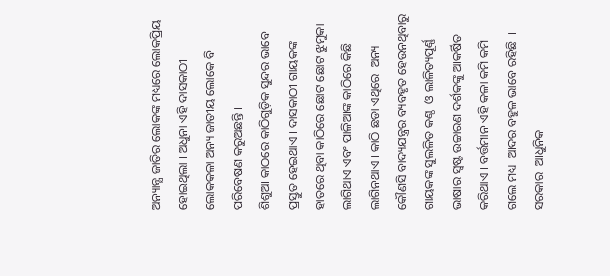ଅନ୍ୟାନ୍ଯ ଜାତିର ଲୋକଙ୍କ ମଧ୍ୟରେ ଲୋକପ୍ରିୟ ହୋଇଥିଲା । ଅଧୁନା ଏହି ଦାସକାଠୀ ଲୋକକଳା ଅନ୍ୟ ଜାତୀୟ ଲୋକେ ବି ପରିବେଷଣ କରୁଅଛନ୍ତି ।
ଶିଶୁଆ କାଠରେ କାଠିଗୁଡ଼ିକ ସୁନ୍ଦର ଭାବେ ପ୍ରସ୍ତୁତ ହେଇଥାଏ । ଦାସକାଠୀ ଗାୟକଙ୍କ ହାତରେ ଥିବା କାଠିରେ ଛୋଟ ଛୋଟ ଝୁମୁକା ଲାଗିଥାଏ ଏବଂ ପାଳିଆଙ୍କ କାଠିରେ କିଛି ଲାଗିନଥାଏ । କାଠି ଛଡା ଏଥିରେ  ଅନ୍ୟ କୌଣସି ବାଦ୍ୟଯନ୍ତ୍ରର ବ୍ୟବହୃତ ହେଉନଥିବାରୁ ଗାୟକଙ୍କ ସୁଲଳିତ କଣ୍ଠ  ଓ ଲାଳିତ୍ୟପୂର୍ଣ୍ଣ ଭାଷାର ସ୍ବଷ୍ଟ ଉଚ୍ଚାରଣ ଦର୍ଶକଙ୍କୁ ଆକର୍ଷିତ କରିଥାଏ । ବର୍ତ୍ତମାନ ଏହି କଳା କମି କମି ଗଲେ ମଧ୍ୟ  ଆଦର ବହୁଳ ଭାବେ ରହିଛି  । ସରକାର  ଆଧୁନିକ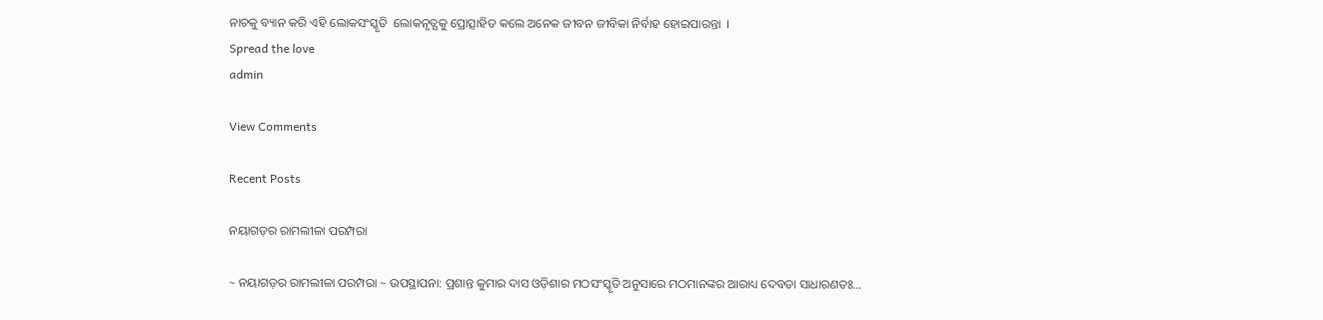ନାଚକୁ ବ୍ୟାନ କରି ଏହି ଲୋକସଂସ୍କୃତି  ଲୋକନୃତ୍ଯକୁ ପ୍ରୋତ୍ସାହିତ କଲେ ଅନେକ ଜୀବନ ଜୀବିକା ନିର୍ବାହ ହୋଇପାରନ୍ତା  ।
Spread the love
admin

View Comments

Recent Posts

ନୟାଗଡ଼ର ରାମଲୀଳା ପରମ୍ପରା

~ ନୟାଗଡ଼ର ରାମଲୀଳା ପରମ୍ପରା ~ ଉପସ୍ଥାପନା: ପ୍ରଶାନ୍ତ କୁମାର ଦାସ ଓଡ଼ିଶାର ମଠସଂସ୍କୃତି ଅନୁସାରେ ମଠମାନଙ୍କର ଆରାଧ୍ୟ ଦେବତା ସାଧାରଣତଃ…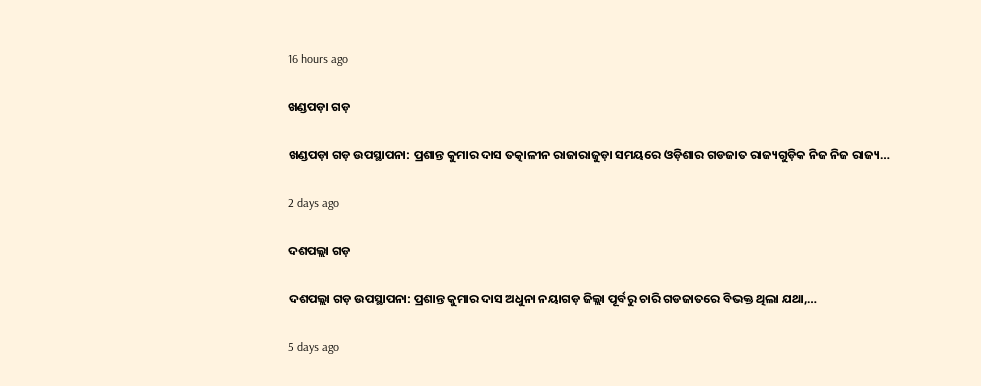16 hours ago

ଖଣ୍ଡପଡ଼ା ଗଡ଼

ଖଣ୍ଡପଡ଼ା ଗଡ଼ ଉପସ୍ଥାପନା: ପ୍ରଶାନ୍ତ କୁମାର ଦାସ ତତ୍କାଳୀନ ରାଜାରାଜୁଡ଼ା ସମୟରେ ଓଡ଼ିଶାର ଗଡଜାତ ରାଜ୍ୟଗୁଡ଼ିକ ନିଜ ନିଜ ରାଜ୍ୟ…

2 days ago

ଦଶପଲ୍ଲା ଗଡ଼

ଦଶପଲ୍ଲା ଗଡ଼ ଉପସ୍ଥାପନା: ପ୍ରଶାନ୍ତ କୁମାର ଦାସ ଅଧୁନା ନୟାଗଡ଼ ଜିଲ୍ଲା ପୂର୍ବରୁ ଚାରି ଗଡଜାତରେ ବିଭକ୍ତ ଥିଲା ଯଥା,…

5 days ago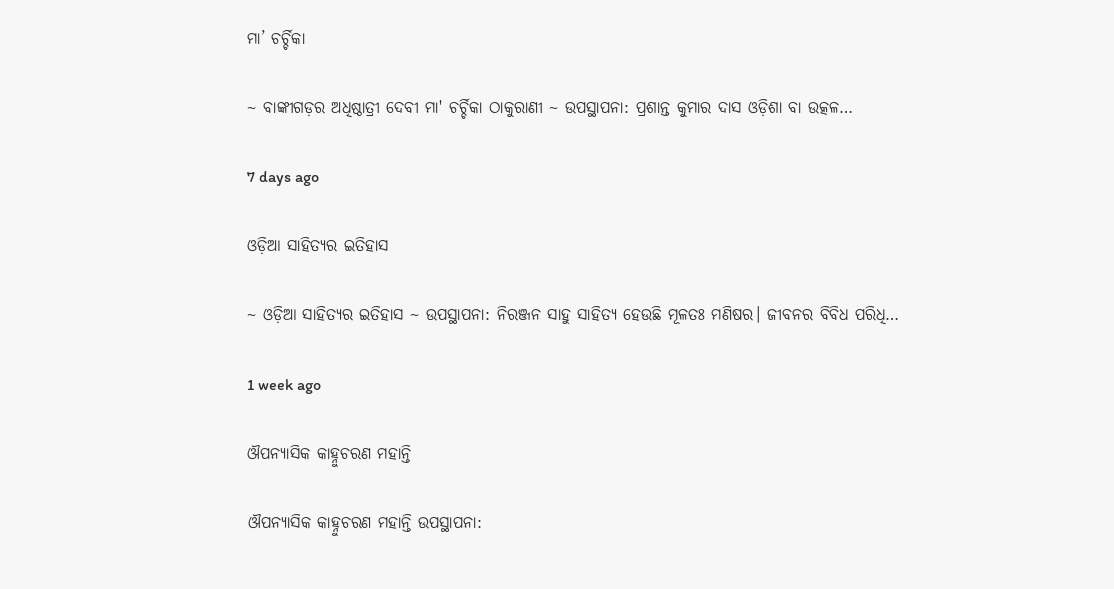ମା’ ଚର୍ଚ୍ଚିକା

~ ବାଙ୍କୀଗଡ଼ର ଅଧିଷ୍ଠାତ୍ରୀ ଦେବୀ ମା' ଚର୍ଚ୍ଚିକା ଠାକୁରାଣୀ ~ ଉପସ୍ଥାପନା: ପ୍ରଶାନ୍ତ କୁମାର ଦାସ ଓଡ଼ିଶା ବା ଉତ୍କଳ…

7 days ago

ଓଡ଼ିଆ ସାହିତ୍ୟର ଇତିହାସ

~ ଓଡ଼ିଆ ସାହିତ୍ୟର ଇତିହାସ ~ ଉପସ୍ଥାପନା: ନିରଞ୍ଜନ ସାହୁ ସାହିତ୍ୟ ହେଉଛି ମୂଳତଃ ମଣିଷର। ଜୀବନର ବିବିଧ ପରିଧି…

1 week ago

ଔପନ୍ୟାସିକ କାହ୍ନୁଚରଣ ମହାନ୍ତି

ଔପନ୍ୟାସିକ କାହ୍ନୁଚରଣ ମହାନ୍ତି ଉପସ୍ଥାପନା: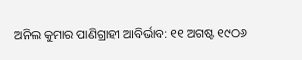ଅନିଲ କୁମାର ପାଣିଗ୍ରାହୀ ଆବିର୍ଭାବ: ୧୧ ଅଗଷ୍ଟ ୧୯ଠ୬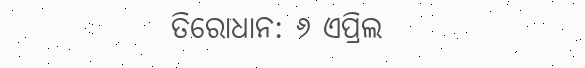ତିରୋଧାନ: ୬ ଏପ୍ରିଲ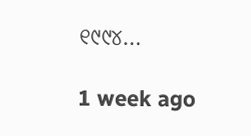୧୯୯୪…

1 week ago